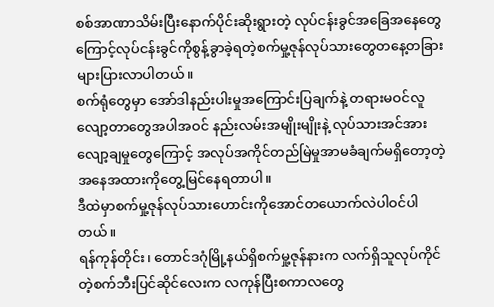စစ်အာဏာသိမ်းပြီးနောက်ပိုင်းဆိုးရွားတဲ့ လုပ်ငန်းခွင်အခြေအနေတွေကြောင့်လုပ်ငန်းခွင်ကိုစွန့်ခွာခဲ့ရတဲ့စက်မှု့ဇုန်လုပ်သားတွေတနေ့တခြားများပြားလာပါတယ်။
စက်ရုံတွေမှာ အော်ဒါနည်းပါးမှုအကြောင်းပြချက်နဲ့ တရားမဝင်လူလျော့တာတွေအပါအဝင် နည်းလမ်းအမျိုးမျိုးနဲ့ လုပ်သားအင်အားလျော့ချမှုတွေကြောင့် အလုပ်အကိုင်တည်မြဲမှုအာမခံချက်မရှိတော့တဲ့ အနေအထားကိုတွေ့မြင်နေရတာပါ။
ဒီထဲမှာစက်မှု့ဇုန်လုပ်သားဟောင်းကိုအောင်တယောက်လဲပါဝင်ပါတယ်။
ရန်ကုန်တိုင်း၊ တောင်ဒဂုံမြို့နယ်ရှိစက်မှု့ဇုန်နားက လက်ရှိသူလုပ်ကိုင်တဲ့စက်ဘီးပြင်ဆိုင်လေးက လကုန်ပြီးစကာလတွေ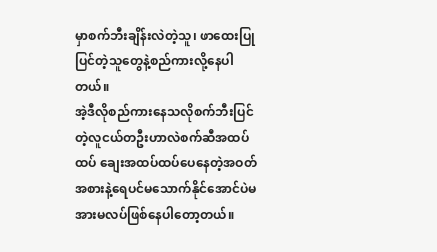မှာစက်ဘီးချိန်းလဲတဲ့သူ၊ ဖာထေးပြုပြင်တဲ့သူတွေနဲ့စည်ကားလို့နေပါတယ်။
အဲ့ဒီလိုစည်ကားနေသလိုစက်ဘီးပြင်တဲ့လူငယ်တဦးဟာလဲစက်ဆီအထပ်ထပ် ချေးအထပ်ထပ်ပေနေတဲ့အဝတ်အစားနဲ့ရေပင်မသောက်နိုင်အောင်ပဲမအားမလပ်ဖြစ်နေပါတော့တယ်။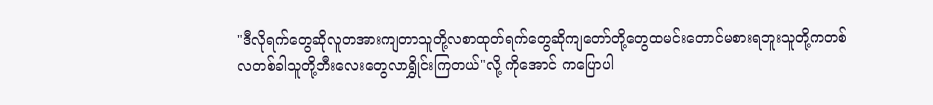"ဒီလိုရက်တွေဆိုလူတအားကျတာသူတို့လစာထုတ်ရက်တွေဆိုကျတော်တို့တွေထမင်းတောင်မစားရဘူးသူတို့ကတစ်လတစ်ခါသူတို့ဘီးလေးတွေလာရွှိုင်းကြတယ်"လို့ ကိုအောင် ကပြောပါ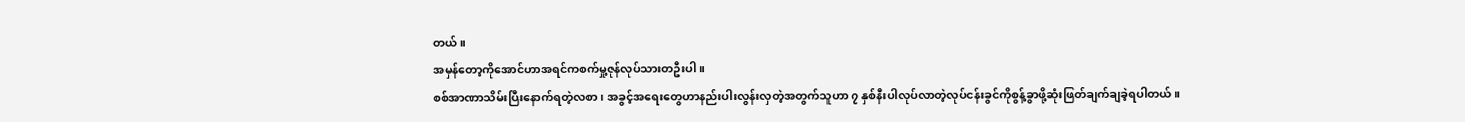တယ်။
အမှန်တော့ကိုအောင်ဟာအရင်ကစက်မှု့ဇုန်လုပ်သားတဦးပါ။
စစ်အာဏာသိမ်းပြီးနောက်ရတဲ့လစာ၊ အခွင့်အရေးတွေဟာနည်းပါးလွန်းလှတဲ့အတွက်သူဟာ ၇ နှစ်နီးပါလုပ်လာတဲ့လုပ်ငန်းခွင်ကိုစွန့်ခွာဖို့ဆုံးဖြတ်ချက်ချခဲ့ရပါတယ်။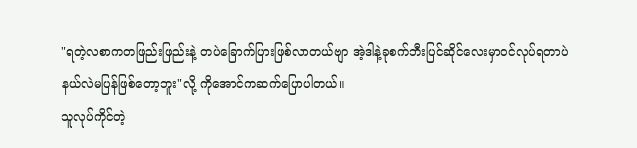"ရတဲ့လစာကတဖြည်းဖြည်းနဲ့ တပဲခြောက်ပြားဖြစ်လာတယ်ဗျာ အဲ့ဒါနဲ့ခုစက်ဘီးပြင်ဆိုင်လေးမှာဝင်လုပ်ရတာပဲနယ်လဲမပြန်ဖြစ်တော့ဘူး"လို့ ကိုအောင်ကဆက်ပြောပါတယ်။
သူလုပ်ကိုင်တဲ့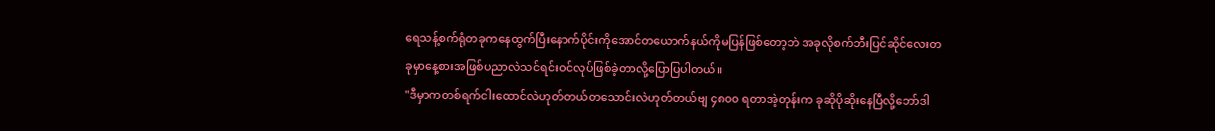ရေသန့်စက်ရုံတခုကနေထွက်ပြီးနောက်ပိုင်းကိုအောင်တယောက်နယ်ကိုမပြန်ဖြစ်တော့ဘဲ အခုလိုစက်ဘီးပြင်ဆိုင်လေးတခုမှာနေ့စားအဖြစ်ပညာလဲသင်ရင်းဝင်လုပ်ဖြစ်ခဲ့တာလို့ပြောပြပါတယ်။
"ဒီမှာကတစ်ရက်ငါးထောင်လဲဟုတ်တယ်တသောင်းလဲဟုတ်တယ်ဗျ ၄၈၀၀ ရတာအဲ့တုန်းက ခုဆိုပိုဆိုးနေပြီလို့ဘော်ဒါ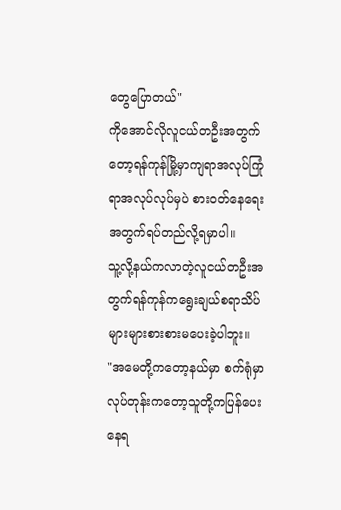တွေပြောတယ်"
ကိုအောင်လိုလူငယ်တဦးအတွက်တော့ရန်ကုန်မြို့မှာကျရာအလုပ်ကြုံရာအလုပ်လုပ်မှပဲ စားဝတ်နေရေးအတွက်ရပ်တည်လို့ရမှာပါ။
သူ့လို့နယ်ကလာတဲ့လူငယ်တဦးအတွက်ရန်ကုန်ကရွေးချယ်စရာသိပ်များများစားစားမပေးခဲ့ပါဘူး။
"အမေတို့ကတော့နယ်မှာ စက်ရုံမှာလုပ်တုန်းကတော့သူတို့ကပြန်ပေးနေရ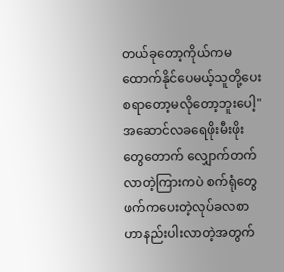တယ်ခုတော့ကိုယ်ကမထောက်နိုင်ပေမယ့်သူတို့ပေးစရာတော့မလိုတော့ဘူးပေါ့"
အဆောင်လခရေဖိုးမီးဖိုးတွေတောက် လျှောက်တက်လာတဲ့ကြားကပဲ စက်ရုံတွေဖက်ကပေးတဲ့လုပ်ခလစာဟာနည်းပါးလာတဲ့အတွက်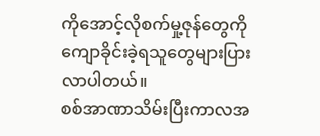ကိုအောင့်လိုစက်မှု့ဇုန်တွေကိုကျောခိုင်းခဲ့ရသူတွေများပြားလာပါတယ်။
စစ်အာဏာသိမ်းပြီးကာလအ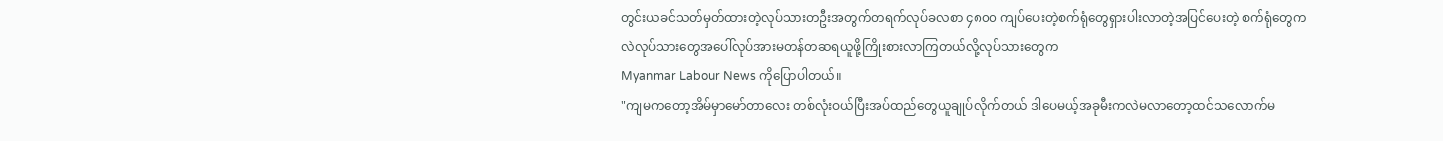တွင်းယခင်သတ်မှတ်ထားတဲ့လုပ်သားတဦးအတွက်တရက်လုပ်ခလစာ ၄၈၀၀ ကျပ်ပေးတဲ့စက်ရုံတွေရှားပါးလာတဲ့အပြင်ပေးတဲ့ စက်ရုံတွေကလဲလုပ်သားတွေအပေါ်လုပ်အားမတန်တဆရယူဖို့ကြိုးစားလာကြတယ်လို့လုပ်သားတွေက
Myanmar Labour News ကိုပြောပါတယ်။
"ကျမကတော့အိမ်မှာမော်တာလေး တစ်လုံးဝယ်ပြီးအပ်ထည်တွေယူချုပ်လိုက်တယ် ဒါပေမယ့်အခုမီးကလဲမလာတော့ထင်သလောက်မ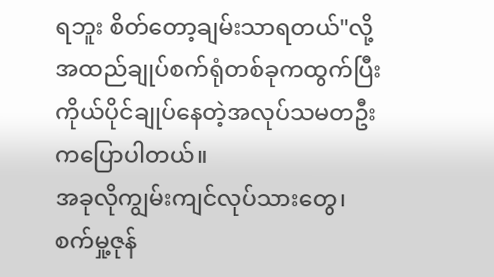ရဘူး စိတ်တော့ချမ်းသာရတယ်"လို့အထည်ချုပ်စက်ရုံတစ်ခုကထွက်ပြီး ကိုယ်ပိုင်ချုပ်နေတဲ့အလုပ်သမတဦးကပြောပါတယ်။
အခုလိုကျွမ်းကျင်လုပ်သားတွေ၊ စက်မှု့ဇုန်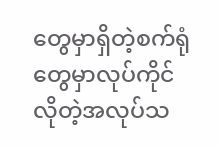တွေမှာရှိတဲ့စက်ရုံတွေမှာလုပ်ကိုင်လိုတဲ့အလုပ်သ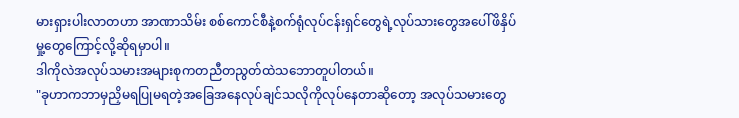မားရှားပါးလာတဟာ အာဏာသိမ်း စစ်ကောင်စီနဲ့စက်ရုံလုပ်ငန်းရှင်တွေရဲ့လုပ်သားတွေအပေါ်ဖိနှိပ်မှု့တွေကြောင့်လို့ဆိုရမှာပါ။
ဒါကိုလဲအလုပ်သမားအများစုကတညီတညွတ်ထဲသဘောတူပါတယ်။
"ခုဟာကဘာမှညှိမရပြုမရတဲ့အခြေအနေလုပ်ချင်သလိုကိုလုပ်နေတာဆိုတော့ အလုပ်သမားတွေ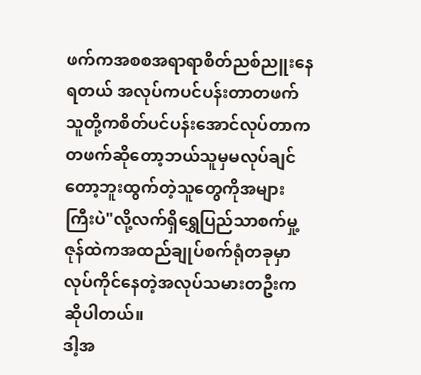ဖက်ကအစစအရာရာစိတ်ညစ်ညူးနေရတယ် အလုပ်ကပင်ပန်းတာတဖက် သူတို့ကစိတ်ပင်ပန်းအောင်လုပ်တာကတဖက်ဆိုတော့ဘယ်သူမှမလုပ်ချင်တော့ဘူးထွက်တဲ့သူတွေကိုအများကြီးပဲ"လို့လက်ရှိရွှေပြည်သာစက်မှု့ဇုန်ထဲကအထည်ချုပ်စက်ရုံတခုမှာလုပ်ကိုင်နေတဲ့အလုပ်သမားတဦးကဆိုပါတယ်။
ဒါ့အ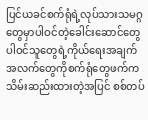ပြင်ယခင်စက်ရုံရဲ့လုပ်သားသမဂ္ဂတွေမှာပါဝင်တဲ့ခေါင်းဆောင်တွေပါဝင်သူတွေရဲ့ကိုယ်ရေးအချက်အလက်တွေကိုစက်ရုံတွေဖက်ကသိမ်းဆည်းထားတဲ့အပြင် စစ်တပ်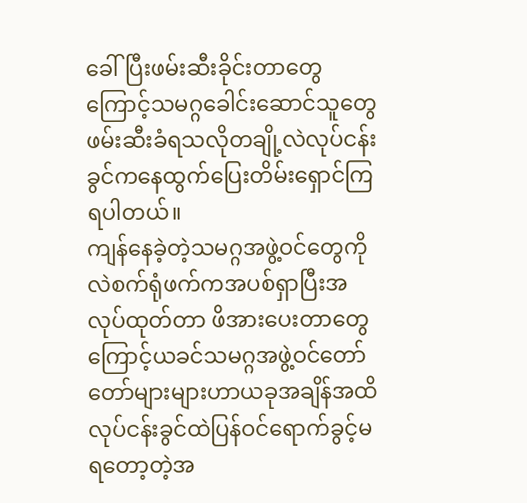ခေါ်ပြီးဖမ်းဆီးခိုင်းတာတွေကြောင့်သမဂ္ဂခေါင်းဆောင်သူတွေဖမ်းဆီးခံရသလိုတချို့လဲလုပ်ငန်းခွင်ကနေထွက်ပြေးတိမ်းရှောင်ကြရပါတယ်။
ကျန်နေခဲ့တဲ့သမဂ္ဂအဖွဲ့ဝင်တွေကိုလဲစက်ရုံဖက်ကအပစ်ရှာပြီးအလုပ်ထုတ်တာ ဖိအားပေးတာတွေကြောင့်ယခင်သမဂ္ဂအဖွဲ့ဝင်တော်တော်များများဟာယခုအချိန်အထိလုပ်ငန်းခွင်ထဲပြန်ဝင်ရောက်ခွင့်မရတော့တဲ့အ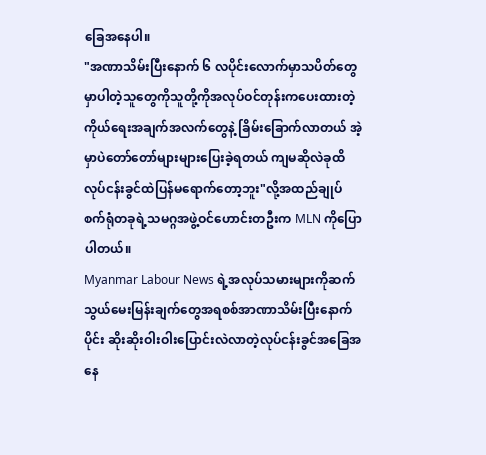ခြေအနေပါ။
"အဏာသိမ်းပြီးနောက် ၆ လပိုင်းလောက်မှာသပိတ်တွေမှာပါတဲ့သူတွေကိုသူတို့ကိုအလုပ်ဝင်တုန်းကပေးထားတဲ့ကိုယ်ရေးအချက်အလက်တွေနဲ့ ခြိမ်းခြောက်လာတယ် အဲ့မှာပဲတော်တော်များများပြေးခဲ့ရတယ် ကျမဆိုလဲခုထိလုပ်ငန်းခွင်ထဲပြန်မရောက်တော့ဘူး"လို့အထည်ချုပ်စက်ရုံတခုရဲ့သမဂ္ဂအဖွဲ့ဝင်ဟောင်းတဦးက MLN ကိုပြောပါတယ်။
Myanmar Labour News ရဲ့အလုပ်သမားများကိုဆက်သွယ်မေးမြန်းချက်တွေအရစစ်အာဏာသိမ်းပြီးနောက်ပိုင်း ဆိုးဆိုးဝါးဝါးပြောင်းလဲလာတဲ့လုပ်ငန်းခွင်အခြေအနေ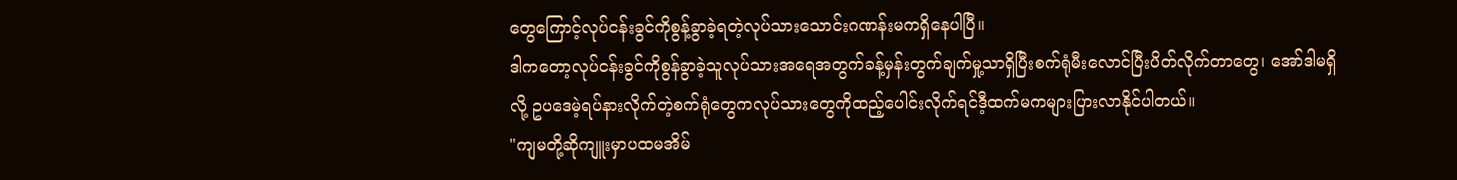တွေကြောင့်လုပ်ငန်းခွင်ကိုစွန့်ခွာခဲ့ရတဲ့လုပ်သားသောင်းဂဏန်းမကရှိနေပါပြီ။
ဒါကတော့လုပ်ငန်းခွင်ကိုစွန်ခွာခဲ့သူလုပ်သားအရေအတွက်ခန့်မှန်းတွက်ချက်မှု့သာရှိပြီးစက်ရုံမီးလောင်ပြီးပိတ်လိုက်တာတွေ၊ အော်ဒါမရှိလို့ ဥပဒေမဲ့ရပ်နားလိုက်တဲ့စက်ရုံတွေကလုပ်သားတွေကိုထည့်ပေါင်းလိုက်ရင်ဒီ့ထက်မကများပြားလာနိုင်ပါတယ်။
"ကျမတို့ဆိုကျူးမှာပထမအိမ်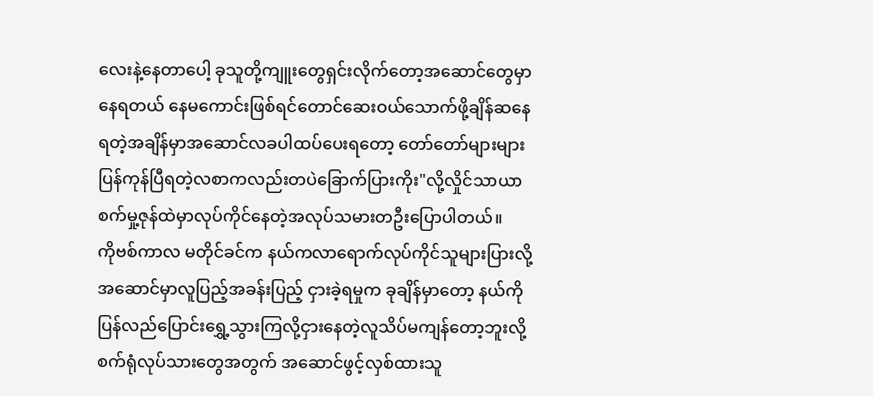လေးနဲ့နေတာပေါ့ ခုသူတို့ကျူးတွေရှင်းလိုက်တော့အဆောင်တွေမှာနေရတယ် နေမကောင်းဖြစ်ရင်တောင်ဆေးဝယ်သောက်ဖို့ချိန်ဆနေရတဲ့အချိန်မှာအဆောင်လခပါထပ်ပေးရတော့ တော်တော်များများပြန်ကုန်ပြီရတဲ့လစာကလည်းတပဲခြောက်ပြားကိုး"လို့လှိုင်သာယာစက်မှု့ဇုန်ထဲမှာလုပ်ကိုင်နေတဲ့အလုပ်သမားတဦးပြောပါတယ်။
ကိုဗစ်ကာလ မတိုင်ခင်က နယ်ကလာရောက်လုပ်ကိုင်သူများပြားလို့ အဆောင်မှာလူပြည့်အခန်းပြည့် ငှားခဲ့ရမှုက ခုချိန်မှာတော့ နယ်ကိုပြန်လည်ပြောင်းရွှေ့သွားကြလို့ငှားနေတဲ့လူသိပ်မကျန်တော့ဘူးလို့ စက်ရုံလုပ်သားတွေအတွက် အဆောင်ဖွင့်လှစ်ထားသူ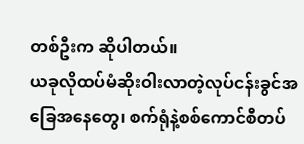တစ်ဦးက ဆိုပါတယ်။
ယခုလိုထပ်မံဆိုးဝါးလာတဲ့လုပ်ငန်းခွင်အခြေအနေတွေ၊ စက်ရုံနဲ့စစ်ကောင်စီတပ်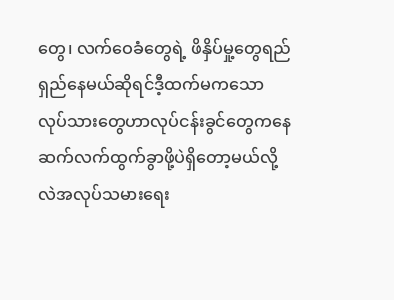တွေ၊ လက်ဝေခံတွေရဲ့ ဖိနှိပ်မှု့တွေရည်ရှည်နေမယ်ဆိုရင်ဒီ့ထက်မကသော လုပ်သားတွေဟာလုပ်ငန်းခွင်တွေကနေဆက်လက်ထွက်ခွာဖို့ပဲရှိတော့မယ်လို့လဲအလုပ်သမားရေး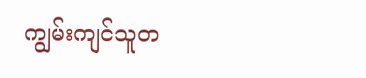ကျွမ်းကျင်သူတ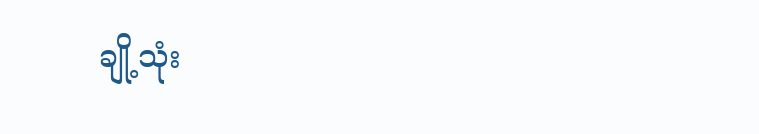ချို့သုံး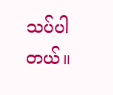သပ်ပါတယ်။